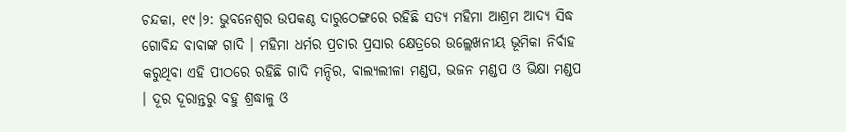ଚନ୍ଦକା, ୧୯।୨: ଭୁବନେଶ୍ୱର ଉପକଣ୍ଠ ଦାରୁଠେଙ୍ଗରେ ରହିଛି ସତ୍ୟ ମହିମା ଆଶ୍ରମ ଆଦ୍ୟ ସିଦ୍ଧ ଗୋବିନ୍ଦ ବାବାଙ୍କ ଗାଦି । ମହିମା ଧର୍ମର ପ୍ରଚାର ପ୍ରସାର କ୍ଷେତ୍ରରେ ଉଲ୍ଲେଖନୀୟ ଭୂମିକା ନିର୍ବାହ କରୁଥିବା ଏହି ପୀଠରେ ରହିଛି ଗାଦି ମନ୍ଦିର, ବାଲ୍ୟଲୀଳା ମଣ୍ଡପ, ଭଜନ ମଣ୍ଡପ ଓ ଭିକ୍ଷା ମଣ୍ଡପ । ଦୂର ଦୂରାନ୍ତରୁ ବହୁ ଶ୍ରଦ୍ଧାଳୁ ଓ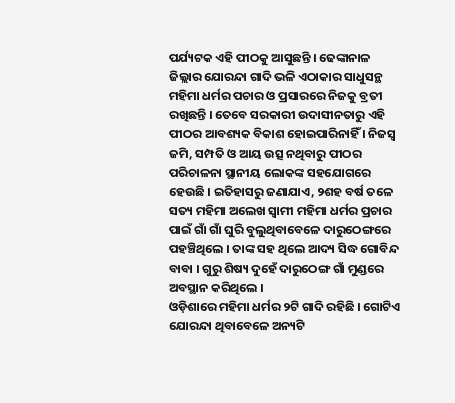ପର୍ଯ୍ୟଟକ ଏହି ପୀଠକୁ ଆସୁଛନ୍ତି । ଢେଙ୍କାନାଳ ଜିଲ୍ଲାର ଯୋରନ୍ଦା ଗାଦି ଭଳି ଏଠାକାର ସାଧୁସନ୍ଥ ମହିମା ଧର୍ମର ପଚାର ଓ ପ୍ରସାରରେ ନିଜକୁ ବ୍ରତୀ ରଖିଛନ୍ତି । ତେବେ ସରକାରୀ ଉଦାସୀନତାରୁ ଏହି ପୀଠର ଆବଶ୍ୟକ ବିକାଶ ହୋଇପାରିନାହିଁ । ନିଜସ୍ୱ ଜମି, ସମ୍ପତି ଓ ଆୟ ଉତ୍ସ ନଥିବାରୁ ପୀଠର ପରିଚାଳନା ସ୍ଥାନୀୟ ଲୋକଙ୍କ ସହଯୋଗରେ ହେଉଛି । ଇତିହାସରୁ ଜଣାଯାଏ, ୨ଶହ ବର୍ଷ ତଳେ ସତ୍ୟ ମହିମା ଅଲେଖ ସ୍ୱାମୀ ମହିମା ଧର୍ମର ପ୍ରଚାର ପାଇଁ ଗାଁ ଗାଁ ଘୁରି ବୁଲୁଥିବାବେଳେ ଦାରୁଠେଙ୍ଗରେ ପହଞ୍ଚିଥିଲେ । ତାଙ୍କ ସହ ଥିଲେ ଆଦ୍ୟ ସିଦ୍ଧ ଗୋବିନ୍ଦ ବାବା । ଗୁରୁ ଶିଷ୍ୟ ଦୁହେଁ ଦାରୁଠେଙ୍ଗ ଗାଁ ମୁଣ୍ଡରେ ଅବସ୍ଥାନ କରିଥିଲେ ।
ଓଡ଼ିଶାରେ ମହିମା ଧର୍ମର ୨ଟି ଗାଦି ରହିଛି । ଗୋଟିଏ ଯୋରନ୍ଦା ଥିବାବେଳେ ଅନ୍ୟଟି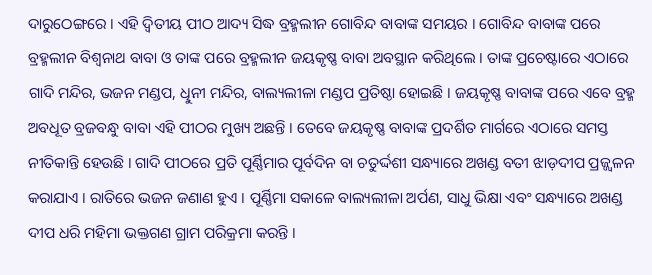ଦାରୁଠେଙ୍ଗରେ । ଏହି ଦ୍ୱିତୀୟ ପୀଠ ଆଦ୍ୟ ସିଦ୍ଧ ବ୍ରହ୍ମଲୀନ ଗୋବିନ୍ଦ ବାବାଙ୍କ ସମୟର । ଗୋବିନ୍ଦ ବାବାଙ୍କ ପରେ ବ୍ରହ୍ମଲୀନ ବିଶ୍ୱନାଥ ବାବା ଓ ତାଙ୍କ ପରେ ବ୍ରହ୍ମଲୀନ ଜୟକୃଷ୍ଣ ବାବା ଅବସ୍ଥାନ କରିଥିଲେ । ତାଙ୍କ ପ୍ରଚେଷ୍ଟାରେ ଏଠାରେ ଗାଦି ମନ୍ଦିର, ଭଜନ ମଣ୍ଡପ, ଧିୁନୀ ମନ୍ଦିର, ବାଲ୍ୟଲୀଳା ମଣ୍ଡପ ପ୍ରତିଷ୍ଠା ହୋଇଛି । ଜୟକୃଷ୍ଣ ବାବାଙ୍କ ପରେ ଏବେ ବ୍ରହ୍ମ ଅବଧୂତ ବ୍ରଜବନ୍ଧୁ ବାବା ଏହି ପୀଠର ମୁଖ୍ୟ ଅଛନ୍ତି । ତେବେ ଜୟକୃଷ୍ଣ ବାବାଙ୍କ ପ୍ରଦର୍ଶିତ ମାର୍ଗରେ ଏଠାରେ ସମସ୍ତ ନୀତିକାନ୍ତି ହେଉଛି । ଗାଦି ପୀଠରେ ପ୍ରତି ପୂର୍ଣ୍ଣିମାର ପୂର୍ବଦିନ ବା ଚତୁର୍ଦ୍ଦଶୀ ସନ୍ଧ୍ୟାରେ ଅଖଣ୍ଡ ବତୀ ଝାଡ଼ଦୀପ ପ୍ରଜ୍ଜ୍ୱଳନ କରାଯାଏ । ରାତିରେ ଭଜନ ଜଣାଣ ହୁଏ । ପୂର୍ଣ୍ଣିମା ସକାଳେ ବାଲ୍ୟଲୀଳା ଅର୍ପଣ, ସାଧୁ ଭିକ୍ଷା ଏବଂ ସନ୍ଧ୍ୟାରେ ଅଖଣ୍ଡ ଦୀପ ଧରି ମହିମା ଭକ୍ତଗଣ ଗ୍ରାମ ପରିକ୍ରମା କରନ୍ତି ।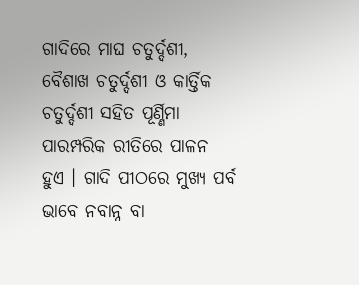ଗାଦିରେ ମାଘ ଚତୁର୍ଦ୍ଦଶୀ, ବୈଶାଖ ଚତୁର୍ଦ୍ଦଶୀ ଓ କାର୍ତ୍ତିକ ଚତୁର୍ଦ୍ଦଶୀ ସହିତ ପୂର୍ଣ୍ଣିମା ପାରମ୍ପରିକ ରୀତିରେ ପାଳନ ହୁଏ । ଗାଦି ପୀଠରେ ମୁଖ୍ୟ ପର୍ବ ଭାବେ ନବାନ୍ନ ବା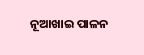ନୂଆଖାଇ ପାଳନ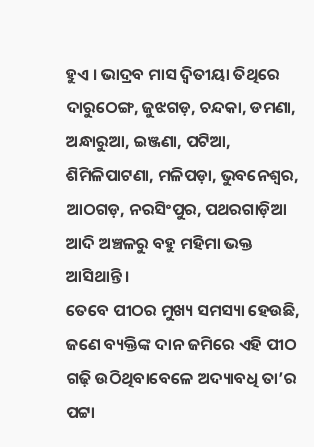ହୁଏ । ଭାଦ୍ରବ ମାସ ଦ୍ୱିତୀୟା ତିଥିରେ ଦାରୁଠେଙ୍ଗ, ଜୁଝଗଡ଼, ଚନ୍ଦକା, ଡମଣା, ଅନ୍ଧାରୁଆ, ଇଞ୍ଜଣା, ପଟିଆ, ଶିମିଳିପାଟଣା, ମଳିପଡ଼ା, ଭୁବନେଶ୍ୱର, ଆଠଗଡ଼, ନରସିଂପୁର, ପଥରଗାଡ଼ିଆ ଆଦି ଅଞ୍ଚଳରୁ ବହୁ ମହିମା ଭକ୍ତ ଆସିଥାନ୍ତି ।
ତେବେ ପୀଠର ମୁଖ୍ୟ ସମସ୍ୟା ହେଉଛି, ଜଣେ ବ୍ୟକ୍ତିଙ୍କ ଦାନ ଜମିରେ ଏହି ପୀଠ ଗଢ଼ି ଉଠିଥିବାବେଳେ ଅଦ୍ୟାବଧି ତା’ର ପଟ୍ଟା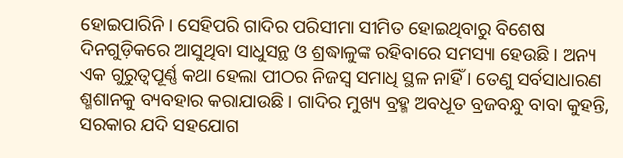ହୋଇପାରିନି । ସେହିପରି ଗାଦିର ପରିସୀମା ସୀମିତ ହୋଇଥିବାରୁ ବିଶେଷ ଦିନଗୁଡ଼ିକରେ ଆସୁଥିବା ସାଧୁସନ୍ଥ ଓ ଶ୍ରଦ୍ଧାଳୁଙ୍କ ରହିବାରେ ସମସ୍ୟା ହେଉଛି । ଅନ୍ୟ ଏକ ଗୁରୁତ୍ୱପୂର୍ଣ୍ଣ କଥା ହେଲା ପୀଠର ନିଜସ୍ୱ ସମାଧି ସ୍ଥଳ ନାହିଁ । ତେଣୁ ସର୍ବସାଧାରଣ ଶ୍ମଶାନକୁ ବ୍ୟବହାର କରାଯାଉଛି । ଗାଦିର ମୁଖ୍ୟ ବ୍ରହ୍ମ ଅବଧୂତ ବ୍ରଜବନ୍ଧୁ ବାବା କୁହନ୍ତି, ସରକାର ଯଦି ସହଯୋଗ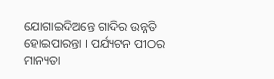ଯୋଗାଇଦିଅନ୍ତେ ଗାଦିର ଉନ୍ନତି ହୋଇପାରନ୍ତା । ପର୍ଯ୍ୟଟନ ପୀଠର ମାନ୍ୟତା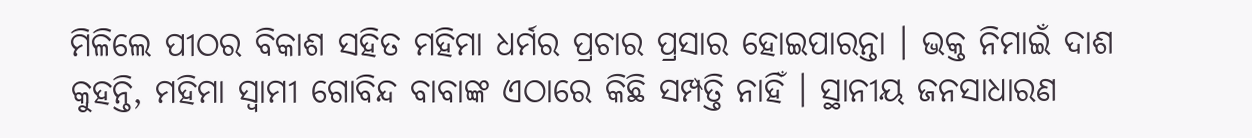ମିଳିଲେ ପୀଠର ବିକାଶ ସହିତ ମହିମା ଧର୍ମର ପ୍ରଚାର ପ୍ରସାର ହୋଇପାରନ୍ତା । ଭକ୍ତ ନିମାଇଁ ଦାଶ କୁହନ୍ତି, ମହିମା ସ୍ୱାମୀ ଗୋବିନ୍ଦ ବାବାଙ୍କ ଏଠାରେ କିଛି ସମ୍ପତ୍ତି ନାହିଁ । ସ୍ଥାନୀୟ ଜନସାଧାରଣ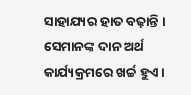ସାହାଯ୍ୟର ହାତ ବଢ଼ାନ୍ତି । ସେମାନଙ୍କ ଦାନ ଅର୍ଥ କାର୍ଯ୍ୟକ୍ରମରେ ଖର୍ଚ୍ଚ ହୁଏ ।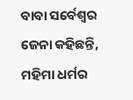ବାବା ସର୍ବେଶ୍ୱର ଜେନା କହିଛନ୍ତି, ମହିମା ଧର୍ମର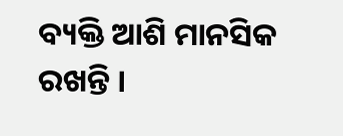ବ୍ୟକ୍ତି ଆଶି ମାନସିକ ରଖନ୍ତି ।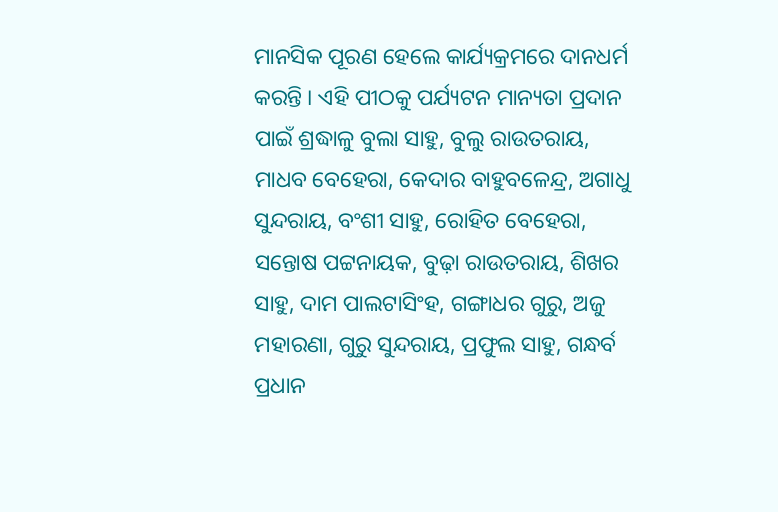ମାନସିକ ପୂରଣ ହେଲେ କାର୍ଯ୍ୟକ୍ରମରେ ଦାନଧର୍ମ କରନ୍ତି । ଏହି ପୀଠକୁ ପର୍ଯ୍ୟଟନ ମାନ୍ୟତା ପ୍ରଦାନ ପାଇଁ ଶ୍ରଦ୍ଧାଳୁ ବୁଲା ସାହୁ, ବୁଲୁ ରାଉତରାୟ, ମାଧବ ବେହେରା, କେଦାର ବାହୁବଳେନ୍ଦ୍ର, ଅଗାଧୁ ସୁନ୍ଦରାୟ, ବଂଶୀ ସାହୁ, ରୋହିତ ବେହେରା, ସନ୍ତୋଷ ପଟ୍ଟନାୟକ, ବୁଢ଼ା ରାଉତରାୟ, ଶିଖର ସାହୁ, ଦାମ ପାଲଟାସିଂହ, ଗଙ୍ଗାଧର ଗୁରୁ, ଅଜୁ ମହାରଣା, ଗୁରୁ ସୁନ୍ଦରାୟ, ପ୍ରଫୁଲ ସାହୁ, ଗନ୍ଧର୍ବ ପ୍ରଧାନ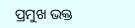ପ୍ରମୁଖ ଭକ୍ତ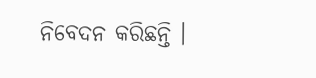ନିବେଦନ କରିଛନ୍ତି ।